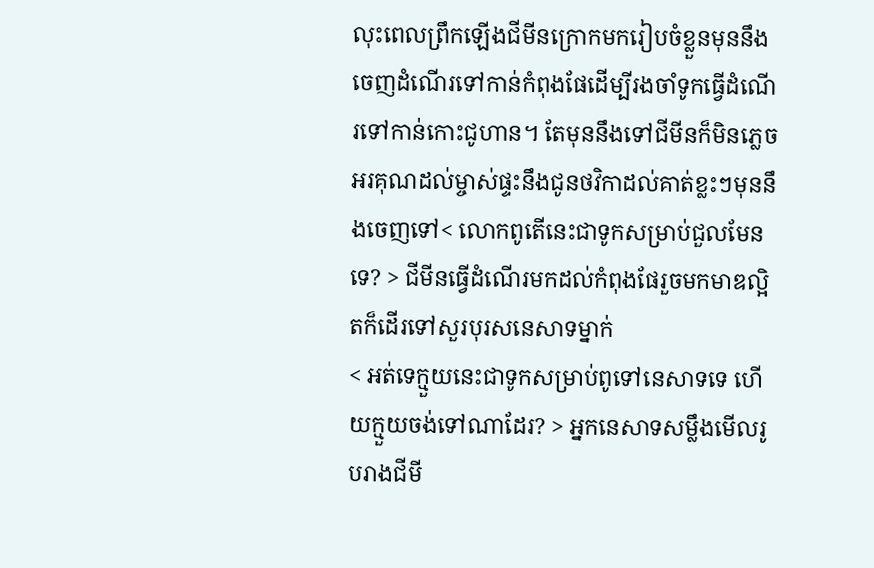លុះពេលព្រឹកឡើងជីមីនក្រោកមករៀបចំខ្លួនមុននឹងចេញដំណើរទៅកាន់កំពុងផែដើម្បីរងចាំទូកធ្វើដំណើរទៅកាន់កោះជូហាន។ តែមុននឹងទៅជីមីនក៏មិនភ្លេចអរគុណដល់ម្ចាស់ផ្ទះនឹងជូនថវិកាដល់គាត់ខ្លះៗមុននឹងចេញទៅ< លោកពូតើនេះជាទូកសម្រាប់ជួលមែនទេ? > ជីមីនធ្វើដំណើរមកដល់កំពុងផែរួចមកមាឌល្អិតក៏ដើរទៅសួរបុរសនេសាទម្នាក់
< អត់ទេក្មួយនេះជាទូកសម្រាប់ពូទៅនេសាទទេ ហើយក្មួយចង់ទៅណាដែរ? > អ្នកនេសាទសម្លឹងមើលរូបរាងជីមី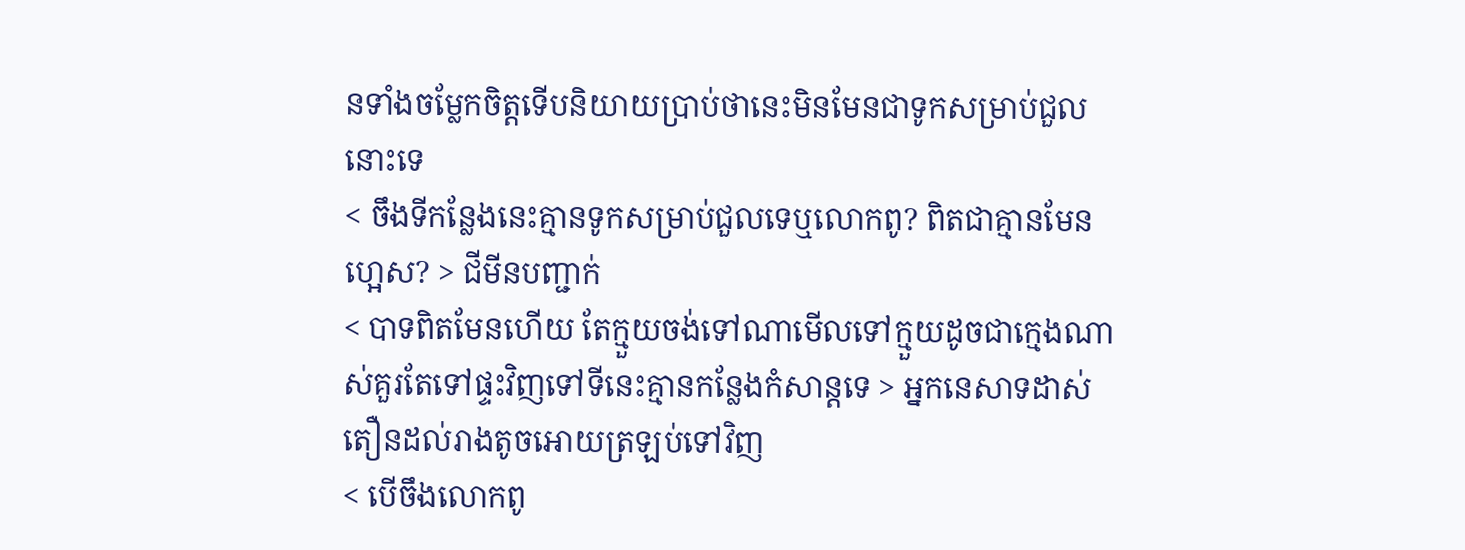នទាំងចម្លែកចិត្តទើបនិយាយប្រាប់ថានេះមិនមែនជាទូកសម្រាប់ជួលនោះទេ
< ចឹងទីកន្លែងនេះគ្មានទូកសម្រាប់ជួលទេឬលោកពូ? ពិតជាគ្មានមែនហ្អេស? > ជីមីនបញ្ជាក់
< បាទពិតមែនហើយ តែក្មួយចង់ទៅណាមើលទៅក្មួយដូចជាក្មេងណាស់គួរតែទៅផ្ទះវិញទៅទីនេះគ្មានកន្លែងកំសាន្តទេ > អ្នកនេសាទដាស់តឿនដល់រាងតូចអោយត្រឡប់ទៅវិញ
< បើចឹងលោកពូ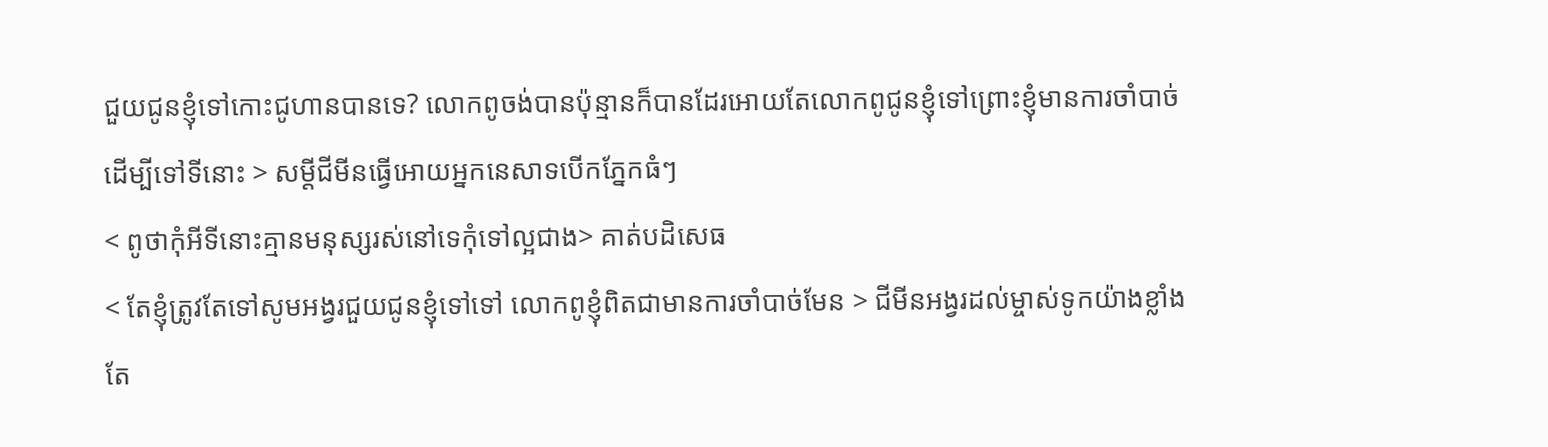ជួយជូនខ្ញុំទៅកោះជូហានបានទេ? លោកពូចង់បានប៉ុន្មានក៏បានដែរអោយតែលោកពូជូនខ្ញុំទៅព្រោះខ្ញុំមានការចាំបាច់ដើម្បីទៅទីនោះ > សម្ដីជីមីនធ្វើអោយអ្នកនេសាទបើកភ្នែកធំៗ
< ពូថាកុំអីទីនោះគ្មានមនុស្សរស់នៅទេកុំទៅល្អជាង> គាត់បដិសេធ
< តែខ្ញុំត្រូវតែទៅសូមអង្វរជួយជូនខ្ញុំទៅទៅ លោកពូខ្ញុំពិតជាមានការចាំបាច់មែន > ជីមីនអង្វរដល់ម្ចាស់ទូកយ៉ាងខ្លាំងតែ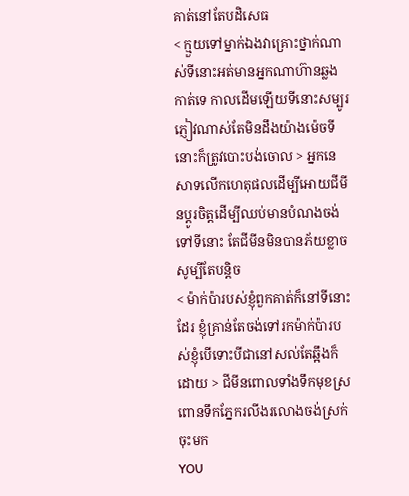គាត់នៅតែបដិសេធ
< ក្មួយទៅម្នាក់ឯងវាគ្រោះថ្នាក់ណាស់ទីនោះអត់មានអ្នកណាហ៊ានឆ្លងកាត់ទេ កាលដើមឡើយទីនោះសម្បូរភ្ញៀវណាស់តែមិនដឹងយ៉ាងម៉េចទីនោះក៏ត្រូវបោះបង់ចោល > អ្នកនេសាទលើកហេតុផលដើម្បីអោយជីមីនប្ដូរចិត្តដើម្បីឈប់មានបំណងចង់ទៅទីនោះ តែជីមីនមិនបានភ័យខ្លាចសូម្បីតែបន្តិច
< ម៉ាក់ប៉ារបស់ខ្ញុំពួកគាត់ក៏នៅទីនោះដែរ ខ្ញុំគ្រាន់តែចង់ទៅរកម៉ាក់ប៉ារបស់ខ្ញុំបើទោះបីជានៅសល់តែឆ្អឹងក៏ដោយ > ជីមីនពោលទាំងទឹកមុខស្រពោនទឹកភ្នែករលីងរលោងចង់ស្រក់ចុះមក
YOU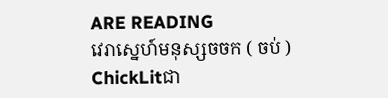ARE READING
វេរាស្នេហ៍មនុស្សចចក ( ចប់ )
ChickLitជា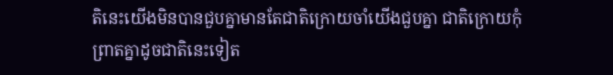តិនេះយើងមិនបានជួបគ្នាមានតែជាតិក្រោយចាំយើងជួបគ្នា ជាតិក្រោយកុំព្រាតគ្នាដូចជាតិនេះទៀត